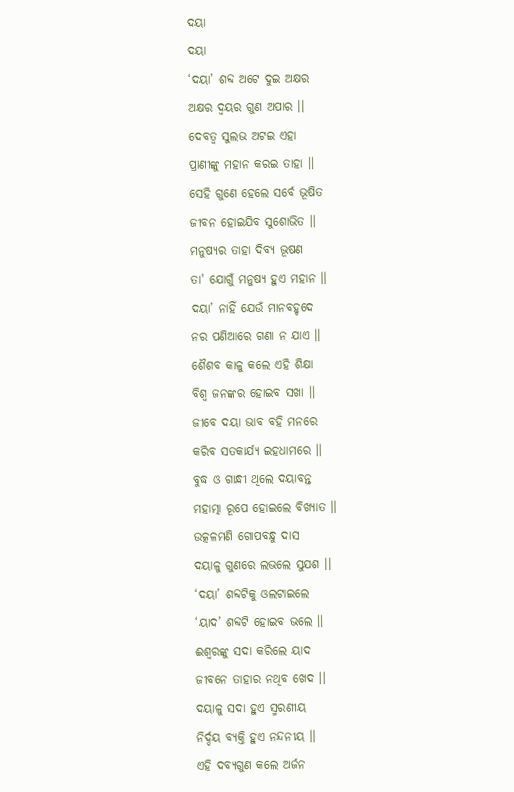ଦୟା
ଦୟା
‘ଦୟା’ ଶବ୍ଦ ଅଟେ ଦୁଇ ଅକ୍ଷର
ଅକ୍ଷର ଦ୍ବୟର ଗୁଣ ଅପାର ।।
ଦେବତ୍ବ ସୁଲଭ ଅଟଇ ଏହା
ପ୍ରାଣୀଙ୍କୁ ମହାନ କରଇ ତାହା ।।
ସେହି ଗୁଣେ ହେଲେ ସର୍ବେ ଭୂଷିତ
ଜୀବନ ହୋଇଯିବ ସୁଶୋଭିତ ।।
ମନୁଷ୍ୟର ତାହା ଦିବ୍ୟ ଭୂଷଣ
ତା' ଯୋଗୁଁ ମନୁଷ୍ୟ ହୁଏ ମହାନ ।।
ଦୟା’ ନାହିଁ ଯେଉଁ ମାନବହୃଦେ
ନର ପଣିଆରେ ଗଣା ନ ଯାଏ ।।
ଶୈଶବ କାଳୁ କଲେ ଏହି ଶିକ୍ଷା
ବିଶ୍ବ ଜନଙ୍କର ହୋଇବ ସଖା ।।
ଜୀବେ ଦୟା ଭାବ ବହି ମନରେ
କରିବ ସତକାର୍ଯ୍ୟ ଇହଧାମରେ ।।
ବୁଦ୍ଧ ଓ ଗାନ୍ଧୀ ଥିଲେ ଦୟାବନ୍ତ
ମହାତ୍ମା ରୂପେ ହୋଇଲେ ବିଖ୍ୟାତ ।।
ଉତ୍କଳମଣି ଗୋପବନ୍ଧୁ ଦାସ
ଦୟାଳୁ ଗୁଣରେ ଲଭଲେ ସୁଯଶ ।।
‘ଦୟା’ ଶବ୍ଦଟିକୁ ଓଲଟାଇଲେ
‘ୟାଦ’ ଶବ୍ଦଟି ହୋଇବ ଭଲେ ।।
ଈଶ୍ବରଙ୍କୁ ସଦା କରିଲେ ୟାଦ
ଜୀବନେ ତାହାର ନଥିବ ଖେଦ ।।
ଦୟାଳୁ ସଦା ହୁଏ ସ୍ମରଣୀୟ
ନିର୍ଦ୍ଦୟ ବ୍ୟକ୍ତି ହୁଏ ନନ୍ଦନୀୟ ।।
ଏହି ଦବ୍ୟଗୁଣ କଲେ ଅର୍ଜନ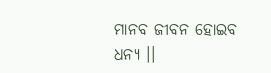ମାନବ ଜୀବନ ହୋଇବ ଧନ୍ୟ ।।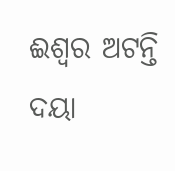ଈଶ୍ୱର ଅଟନ୍ତି ଦୟା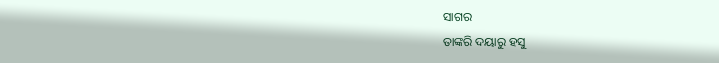ସାଗର
ତାଙ୍କରି ଦୟାରୁ ହସୁ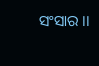ସଂସାର ।।